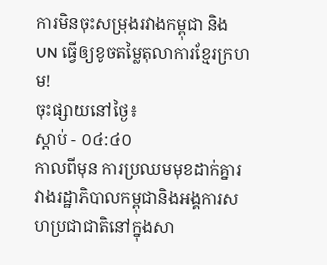ការមិនចុះសម្រុងរវាងកម្ពុជា និង UN ធ្វើឲ្យខូចតម្លៃតុលាការខ្មែរក្រហម!
ចុះផ្សាយនៅថ្ងៃ៖
ស្តាប់ - ០៤:៤០
កាលពីមុន ការប្រឈមមុខដាក់គ្នារវាងរដ្ឋាភិបាលកម្ពុជានិងអង្គការសហប្រជាជាតិនៅក្នុងសា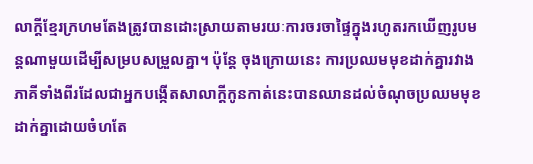លាក្តីខ្មែរក្រហមតែងត្រូវបានដោះស្រាយតាមរយៈការចរចាផ្ទៃក្នុងរហូតរកឃើញរូបមន្តណាមួយដើម្បីសម្របសម្រួលគ្នា។ ប៉ុន្តែ ចុងក្រោយនេះ ការប្រឈមមុខដាក់គ្នារវាងភាគីទាំងពីរដែលជាអ្នកបង្កើតសាលាក្តីកូនកាត់នេះបានឈានដល់ចំណុចប្រឈមមុខដាក់គ្នាដោយចំហតែ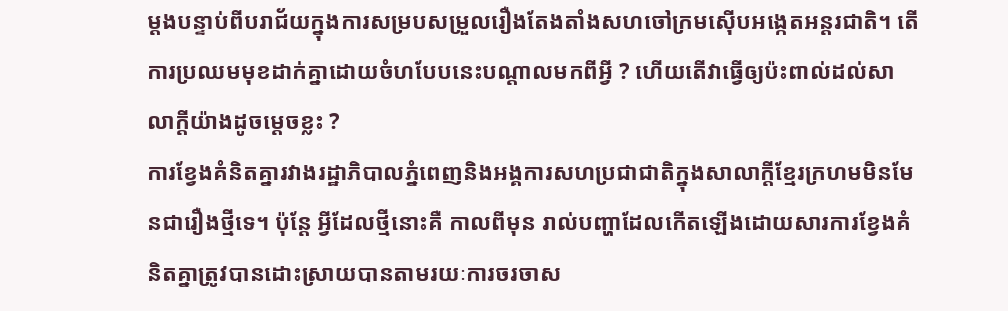ម្តងបន្ទាប់ពីបរាជ័យក្នុងការសម្របសម្រួលរឿងតែងតាំងសហចៅក្រមស៊ើបអង្កេតអន្តរជាតិ។ តើការប្រឈមមុខដាក់គ្នាដោយចំហបែបនេះបណ្តាលមកពីអ្វី ? ហើយតើវាធ្វើឲ្យប៉ះពាល់ដល់សាលាក្តីយ៉ាងដូចម្តេចខ្លះ ?
ការខ្វែងគំនិតគ្នារវាងរដ្ឋាភិបាលភ្នំពេញនិងអង្គការសហប្រជាជាតិក្នុងសាលាក្តីខ្មែរក្រហមមិនមែនជារឿងថ្មីទេ។ ប៉ុន្តែ អ្វីដែលថ្មីនោះគឺ កាលពីមុន រាល់បញ្ហាដែលកើតឡើងដោយសារការខ្វែងគំនិតគ្នាត្រូវបានដោះស្រាយបានតាមរយៈការចរចាស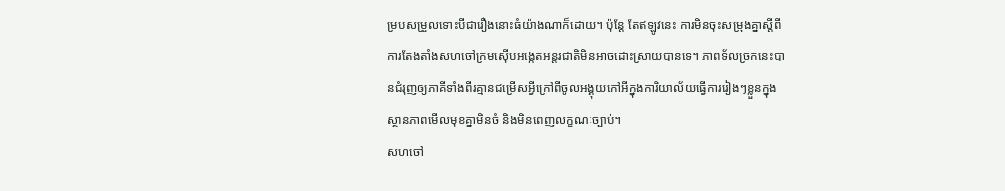ម្របសម្រួលទោះបីជារឿងនោះធំយ៉ាងណាក៏ដោយ។ ប៉ុន្តែ តែឥឡូវនេះ ការមិនចុះសម្រុងគ្នាស្តីពីការតែងតាំងសហចៅក្រមស៊ើបអង្កេតអន្តរជាតិមិនអាចដោះស្រាយបានទេ។ ភាពទ័លច្រកនេះបានជំរុញឲ្យភាគីទាំងពីរគ្មានជម្រើសអ្វីក្រៅពីចូលអង្គុយកៅអីក្នុងការិយាល័យធ្វើការរៀងៗខ្លួនក្នុងស្ថានភាពមើលមុខគ្នាមិនចំ និងមិនពេញលក្ខណៈច្បាប់។
សហចៅ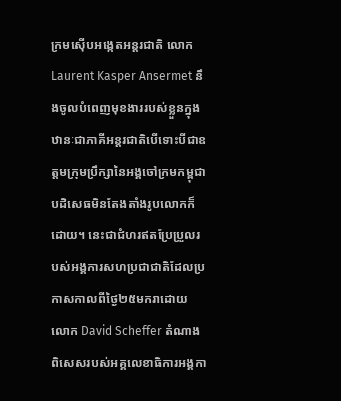ក្រមស៊ើបអង្កេតអន្តរជាតិ លោក Laurent Kasper Ansermet នឹងចូលបំពេញមុខងាររបស់ខ្លួនក្នុងឋានៈជាភាគីអន្តរជាតិបើទោះបីជាឧត្តមក្រុមប្រឹក្សានៃអង្គចៅក្រមកម្ពុជាបដិសេធមិនតែងតាំងរូបលោកក៏ដោយ។ នេះជាជំហរឥតប្រែប្រួលរបស់អង្គការសហប្រជាជាតិដែលប្រកាសកាលពីថ្ងៃ២៥មករាដោយ លោក David Scheffer តំណាងពិសេសរបស់អគ្គលេខាធិការអង្គកា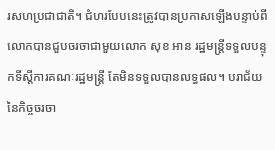រសហប្រជាជាតិ។ ជំហរបែបនេះត្រូវបានប្រកាសឡើងបន្ទាប់ពីលោកបានជួបចរចាជាមួយលោក សុខ អាន រដ្ឋមន្ត្រីទទួលបន្ទុកទីស្តីការគណៈរដ្ឋមន្ត្រី តែមិនទទួលបានលទ្ធផល។ បរាជ័យនៃកិច្ចចរចា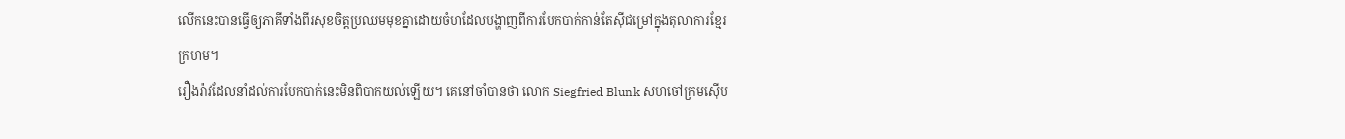លើកនេះបានធ្វើឲ្យភាគីទាំងពីរសុខចិត្តប្រឈមមុខគ្នាដោយចំហដែលបង្ហាញពីការបែកបាក់កាន់តែស៊ីជម្រៅក្នុងតុលាការខ្មែរក្រហម។
រឿងរ៉ាវដែលនាំដល់ការបែកបាក់នេះមិនពិបាកយល់ឡើយ។ គេនៅចាំបានថា លោក Siegfried Blunk សហចៅក្រមស៊ើប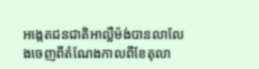អង្កេតជនជាតិអាល្លឺម៉ង់បានលាលែងចេញពីតំណែងកាលពីខែតុលា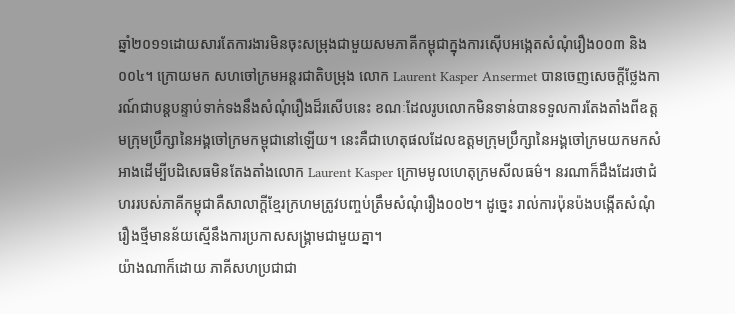ឆ្នាំ២០១១ដោយសារតែការងារមិនចុះសម្រុងជាមួយសមភាគីកម្ពុជាក្នុងការស៊ើបអង្កេតសំណុំរឿង០០៣ និង០០៤។ ក្រោយមក សហចៅក្រមអន្តរជាតិបម្រុង លោក Laurent Kasper Ansermet បានចេញសេចក្តីថ្លែងការណ៍ជាបន្តបន្ទាប់ទាក់ទងនឹងសំណុំរឿងដ៏រសើបនេះ ខណៈដែលរូបលោកមិនទាន់បានទទួលការតែងតាំងពីឧត្តមក្រុមប្រឹក្សានៃអង្គចៅក្រមកម្ពុជានៅឡើយ។ នេះគឺជាហេតុផលដែលឧត្តមក្រុមប្រឹក្សានៃអង្គចៅក្រមយកមកសំអាងដើម្បីបដិសេធមិនតែងតាំងលោក Laurent Kasper ក្រោមមូលហេតុក្រមសីលធម៌។ នរណាក៏ដឹងដែរថាជំហររបស់ភាគីកម្ពុជាគឺសាលាក្តីខ្មែរក្រហមត្រូវបញ្ចប់ត្រឹមសំណុំរឿង០០២។ ដូច្នេះ រាល់ការប៉ុនប៉ងបង្កើតសំណុំរឿងថ្មីមានន័យស្មើនឹងការប្រកាសសង្គ្រាមជាមួយគ្នា។
យ៉ាងណាក៏ដោយ ភាគីសហប្រជាជា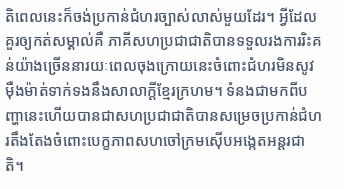តិពេលនេះក៏ចង់ប្រកាន់ជំហរច្បាស់លាស់មួយដែរ។ អ្វីដែលគួរឲ្យកត់សម្គាល់គឺ ភាគីសហប្រជាជាតិបានទទួលរងការរិះគន់យ៉ាងច្រើននារយៈពេលចុងក្រោយនេះចំពោះជំហរមិនសូវម៉ឺងម៉ាត់ទាក់ទងនឹងសាលាក្តីខ្មែរក្រហម។ ទំនងជាមកពីបញ្ហានេះហើយបានជាសហប្រជាជាតិបានសម្រេចប្រកាន់ជំហរតឹងតែងចំពោះបេក្ខភាពសហចៅក្រមស៊ើបអង្កេតអន្តរជាតិ។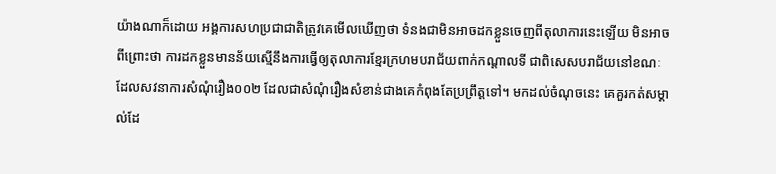យ៉ាងណាក៏ដោយ អង្គការសហប្រជាជាតិត្រូវគេមើលឃើញថា ទំនងជាមិនអាចដកខ្លួនចេញពីតុលាការនេះឡើយ មិនអាចពីព្រោះថា ការដកខ្លួនមានន័យស្មើនឹងការធ្វើឲ្យតុលាការខ្មែរក្រហមបរាជ័យពាក់កណ្តាលទី ជាពិសេសបរាជ័យនៅខណៈដែលសវនាការសំណុំរឿង០០២ ដែលជាសំណុំរឿងសំខាន់ជាងគេកំពុងតែប្រព្រឹត្តទៅ។ មកដល់ចំណុចនេះ គេគួរកត់សម្គាល់ដែ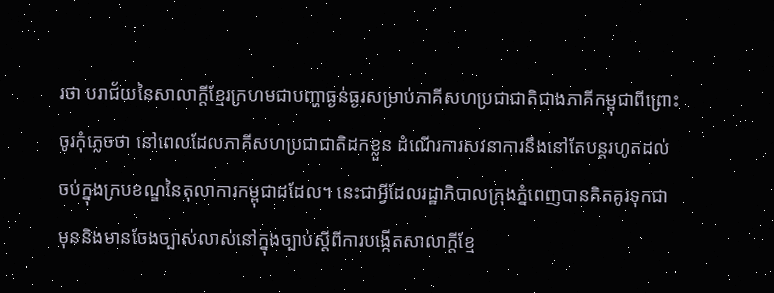រថា បរាជ័យនៃសាលាក្តីខ្មែរក្រហមជាបញ្ហាធ្ងន់ធ្ងរសម្រាប់ភាគីសហប្រជាជាតិជាងភាគីកម្ពុជាពីព្រោះចូរកុំភ្លេចថា នៅពេលដែលភាគីសហប្រជាជាតិដកខ្លួន ដំណើរការសវនាការនឹងនៅតែបន្តរហូតដល់ចប់ក្នុងក្របខណ្ឌនៃតុលាការកម្ពុជាដដែល។ នេះជាអ្វីដែលរដ្ឋាភិបាលក្រុងភ្នំពេញបានគិតគូរទុកជាមុននិងមានចែងច្បាស់លាស់នៅក្នុងច្បាប់ស្តីពីការបង្កើតសាលាក្តីខ្មែ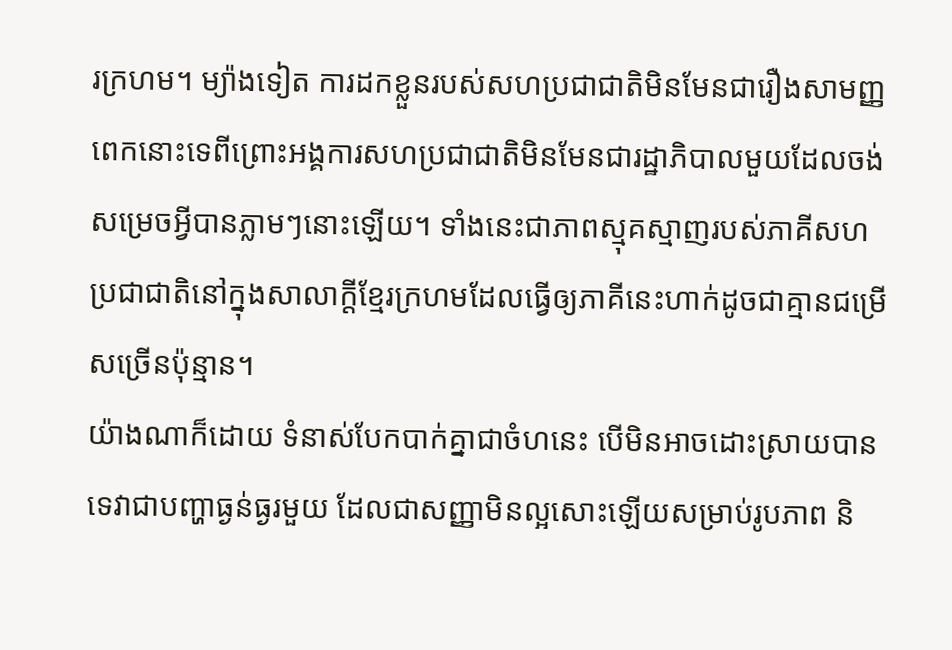រក្រហម។ ម្យ៉ាងទៀត ការដកខ្លួនរបស់សហប្រជាជាតិមិនមែនជារឿងសាមញ្ញពេកនោះទេពីព្រោះអង្គការសហប្រជាជាតិមិនមែនជារដ្ឋាភិបាលមួយដែលចង់សម្រេចអ្វីបានភ្លាមៗនោះឡើយ។ ទាំងនេះជាភាពស្មុគស្មាញរបស់ភាគីសហប្រជាជាតិនៅក្នុងសាលាក្តីខ្មែរក្រហមដែលធ្វើឲ្យភាគីនេះហាក់ដូចជាគ្មានជម្រើសច្រើនប៉ុន្មាន។
យ៉ាងណាក៏ដោយ ទំនាស់បែកបាក់គ្នាជាចំហនេះ បើមិនអាចដោះស្រាយបានទេវាជាបញ្ហាធ្ងន់ធ្ងរមួយ ដែលជាសញ្ញាមិនល្អសោះឡើយសម្រាប់រូបភាព និ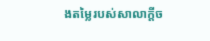ងតម្លៃរបស់សាលាក្តីច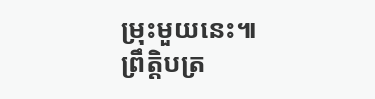ម្រុះមួយនេះ៕
ព្រឹត្តិបត្រ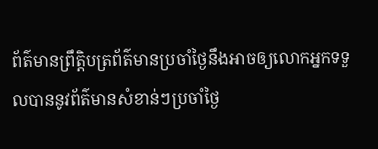ព័ត៌មានព្រឹត្តិបត្រព័ត៌មានប្រចាំថ្ងៃនឹងអាចឲ្យលោកអ្នកទទួលបាននូវព័ត៌មានសំខាន់ៗប្រចាំថ្ងៃ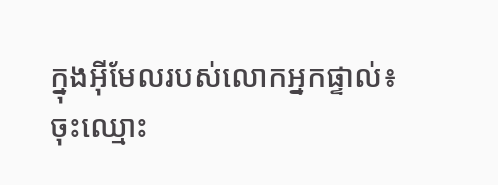ក្នុងអ៊ីមែលរបស់លោកអ្នកផ្ទាល់៖
ចុះឈ្មោះ